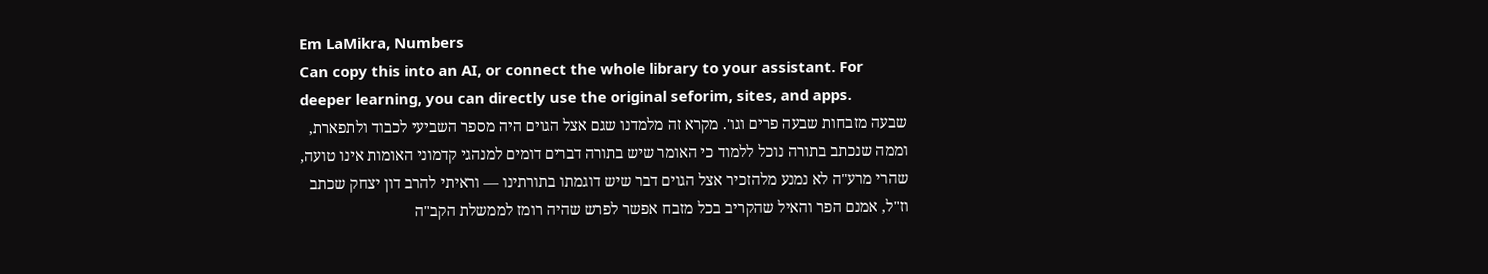Em LaMikra, Numbers
Can copy this into an AI, or connect the whole library to your assistant. For deeper learning, you can directly use the original seforim, sites, and apps.
שבעה מזבחות שבעה פרים וגו'. מקרא זה מלמדנו שגם אצל הגוים היה מספר השביעי לכבוד ולתפארת, וממה שנכתב בתורה נוכל ללמוד כי האומר שיש בתורה דברים דומים למנהגי קדמוני האומות אינו טועה, שהרי מרע"ה לא נמנע מלהזכיר אצל הגוים דבר שיש דוגמתו בתורתינו — וראיתי להרב דון יצחק שכתב וז"ל, אמנם הפר והאיל שהקריב בכל מזבח אפשר לפרש שהיה רומז לממשלת הקב"ה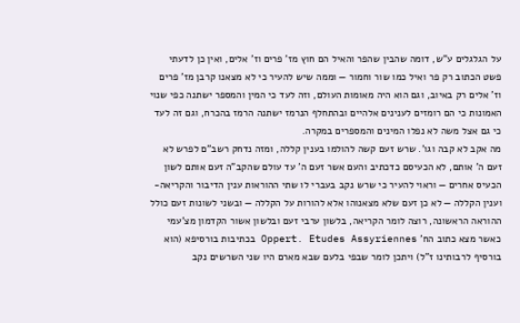על הגלגלים ע"ש, דומה שהבין שהפר והאיל הם חוץ מז' פרים וז' אלים, ואין כן לדעתי פשט הכתוב רק פר ואיל כמו שור וחמור — וממה שיש להעיר כי לא מצאנו קרבן מז' פרים וז' אלים רק באיוב, וגם הוא היה מאומות העולם, וזה לעד כי המין והמספר ישתנה כפי שנוי האמונות כי הם רומזים לענינים אלהיים ובהתחלף הנרמז ישתנה הרמז בהכרח, וגם זה לעד כי גם אצל משה לא נפלו המינים והמספרים במקרה.
מה אקב לא קבה וגו'. שרש זעם קשה להולמו בענין קללה, ומזה נדחק רשב"ם לפרש לא זעם ה' אותם, לא הכעיסם כדכתיב והעם אשר זעם ה' עד עולם שהקב"ה זעם אותם לשון הכעיס אחרים — וראוי להעיר כי שרש נקב בעברי לו שתי ההוראות ענין הדיבור והקריאה- וענין הקללה — לא כן זעם שלא מצאנוהו אלא להורות על הקללה — ובשני לשונות זעם כולל ההוראה הראשונה, רוצה לומר הקריאה, בלשון ערבי זעם ובלשון אשור הקדמון מצ'עמי כאשר מצא כתוב הח' Oppert. Etudes Assyriennes בכתיבות בורסיפא (הוא בורסיף לרבותינו ז"ל) ויתכן לומר שבפי בלעם שבא מארם היו שני השרשים נקב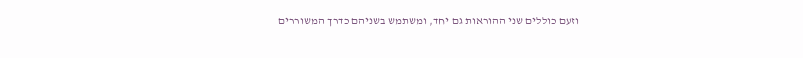וזעם כוללים שני ההוראות גם יחד, ומשתמש בשניהם כדרך המשוררים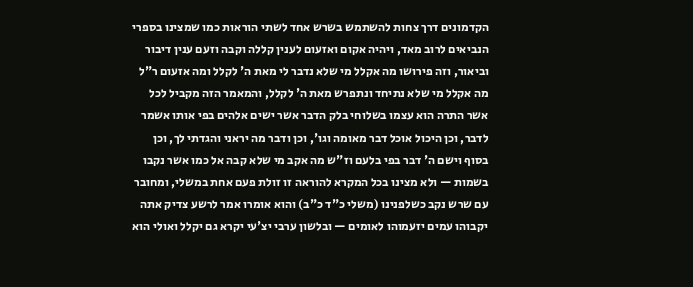הקדמונים דרך צחות להשתמש בשרש אחד לשתי הוראות כמו שמצינו בספרי הנביאים לרוב מאד, ויהיה אקום ואזעום לענין קללה וקבה וזעם ענין דיבור וביאור, וזה פירושו מה אקלל מי שלא נדבר לי מאת ה' לקלל ומה אזעום ר"ל מה אקלל מי שלא נתיחד ונתפרש מאת ה' לקלל, והמאמר הזה מקביל לכל אשר התרה הוא עצמו בשלוחי בלק הדבר אשר ישים אלהים בפי אותו אשמר לדבר, וכן היכול אוכל דבר מאומה וגו', וכן ודבר מה יראני והגדתי לך, וכן בסוף וישם ה' דבר בפי בלעם וז"ש מה אקב מי שלא קבה אל כמו אשר נקבו בשמות — ולא מצינו בכל המקרא להוראה זו זולת פעם אחת במשלי, ומחובר עם שרש נקב כשלפנינו (משלי כ"ד כ"ב) והוא אומרו אמר לרשע צדיק אתה יקבוהו עמים יזעמוהו לאומים — ובלשון ערבי יצ'עי יקרא גם יקלל ואולי הוא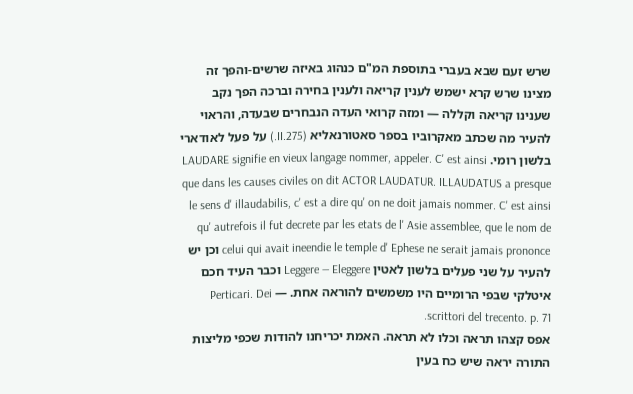שרש זעם שבא בעברי בתוספת המ"ם כנהוג באיזה שרשים-והפך זה מצינו שרש קרא ישמש לענין קריאה ולענין בחירה וברכה הפך נקב שענינו קריאה וקללה — ומזה קרואי העדה הנבחרים שבעדה, והראוי להעיר מה שכתב מאקרוביו בספר סאטורנאליא (II.275.) על פעל לאודארי בלשון רומי. LAUDARE signifie en vieux langage nommer, appeler. C' est ainsi que dans les causes civiles on dit ACTOR LAUDATUR. ILLAUDATUS a presque le sens d' illaudabilis, c' est a dire qu' on ne doit jamais nommer. C' est ainsi qu' autrefois il fut decrete par les etats de l' Asie assemblee, que le nom de celui qui avait ineendie le temple d' Ephese ne serait jamais prononce וכן יש להעיר על שני פעלים בלשון לאטין Leggere — Eleggere וכבר העיד חכם איטלקי שבפי הרומיים היו משמשים להוראה אחת. — Perticari. Dei scrittori del trecento. p. 71.
אפס קצהו תראה וכלו לא תראה. האמת יכריחנו להודות שכפי מליצות התורה יראה שיש כח בעין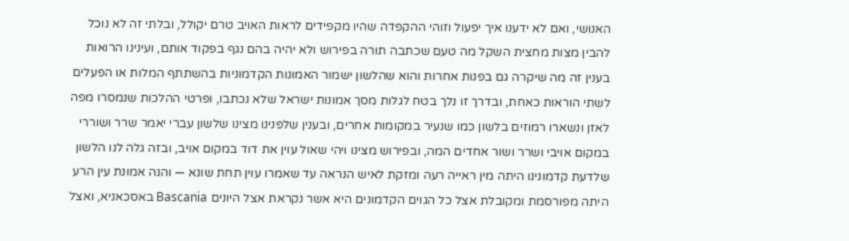האנושי, ואם לא ידענו איך יפעול וזוהי ההקפדה שהיו מקפידים לראות האויב טרם יקולל, ובלתי זה לא נוכל להבין מצות מחצית השקל מה טעם שכתבה תורה בפירוש ולא יהיה בהם נגף בפקוד אותם, ועינינו הרואות בענין זה מה שיקרה גם בפנות אחרות והוא שהלשון ישמור האמונות הקדמוניות בהשתתף המלות או הפעלים לשתי הוראות כאחת, ובדרך זו נלך בטח לגלות מסך אמונות ישראל שלא נכתבו, ופרטי ההלכות שנמסרו מפה לאזן ונשארו רמוזים בלשון כמו שנעיר במקומות אחרים, ובענין שלפנינו מצינו שלשון עברי יאמר שרר ושוררי במקום אויבי ושרר ושור אחדים המה, ובפירוש מצינו ויהי שאול עוין את דוד במקום אויב, ובזה גלה לנו הלשון שלדעת קדמונינו היתה מין ראייה רעה ומזקת לאיש הנראה עד שאמרו עוין תחת שונא — והנה אמונת עין הרע היתה מפורסמת ומקובלת אצל כל הגוים הקדמונים היא אשר נקראת אצל היונים Bascania באסכאניא, ואצל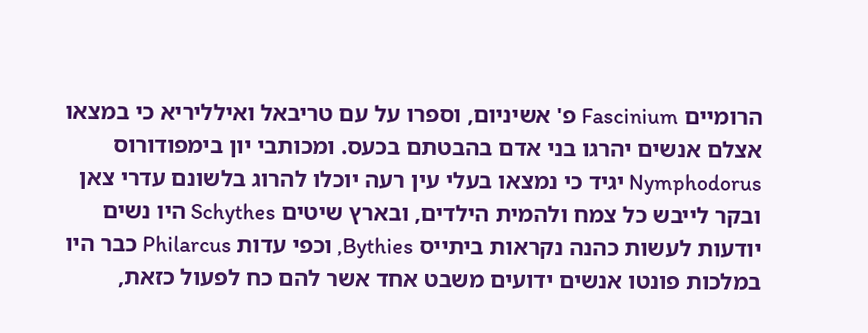הרומיים Fascinium פ' אשיניום, וספרו על עם טריבאל ואילליריא כי במצאו אצלם אנשים יהרגו בני אדם בהבטתם בכעס. ומכותבי יון בימפודורוס Nymphodorus יגיד כי נמצאו בעלי עין רעה יוכלו להרוג בלשונם עדרי צאן ובקר לייבש כל צמח ולהמית הילדים, ובארץ שיטים Schythes היו נשים יודעות לעשות כהנה נקראות ביתייס Bythies, וכפי עדות Philarcus כבר היו במלכות פונטו אנשים ידועים משבט אחד אשר להם כח לפעול כזאת,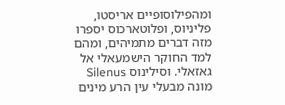ומהפילוסופיים אריסטו, פליניוס, ופלוטארכוס יספרו מזה דברים מתמיהים, ומהם למד החוקר הישמעאלי אל גאזאלי. וסילינוס Silenus מונה מבעלי עין הרע מינים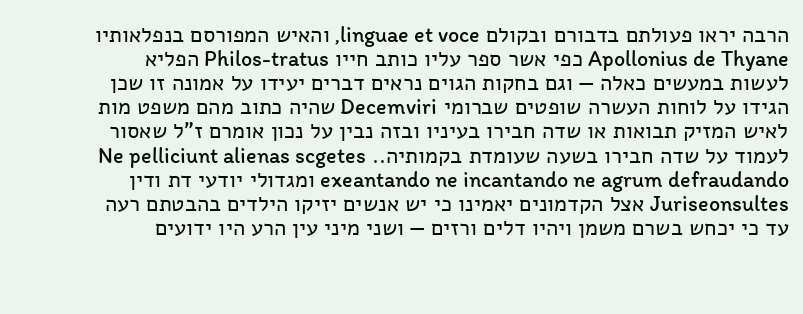הרבה יראו פעולתם בדבורם ובקולם linguae et voce, והאיש המפורסם בנפלאותיו Apollonius de Thyane כפי אשר ספר עליו כותב חייו Philos-tratus הפליא לעשות במעשים כאלה — וגם בחקות הגוים נראים דברים יעידו על אמונה זו שכן הגידו על לוחות העשרה שופטים שברומי Decemviri שהיה כתוב מהם משפט מות לאיש המזיק תבואות או שדה חבירו בעיניו ובזה נבין על נכון אומרם ז"ל שאסור לעמוד על שדה חבירו בשעה שעומדת בקמותיה.. Ne pelliciunt alienas scgetes exeantando ne incantando ne agrum defraudando ומגדולי יודעי דת ודין Juriseonsultes אצל הקדמונים יאמינו כי יש אנשים יזיקו הילדים בהבטתם רעה עד כי יכחש בשרם משמן ויהיו דלים ורזים — ושני מיני עין הרע היו ידועים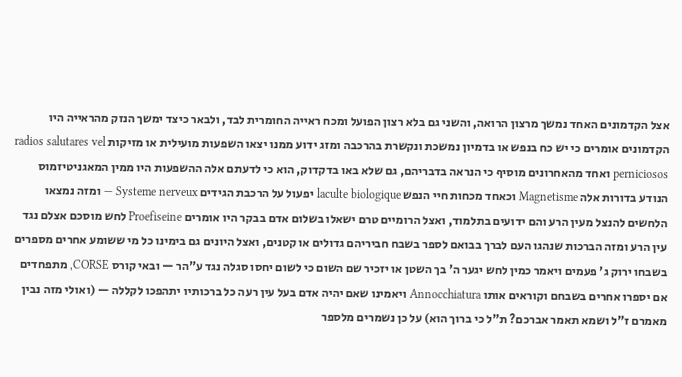אצל הקדמונים האחד נמשך מרצון הרואה, והשני גם בלא רצון הפועל ומכח ראייה החומרית לבד, ולבאר כיצד ימשך הנזק מהראייה היו הקדמונים אומרים כי יש כח בנפש או בדמיון נמשכת ונקשרת בהרכבה ומזג ידוע ממנו יצאו השפעות מועילית או מזיקות radios salutares vel perniciosos ואחד מהאחרונים מוסיף כי הנראה בדבריהם, גם שלא באו בדקדוק, הוא כי לדעתם אלה ההשפעות היו ממין המאגניטיזמוס הנודע בדורות אלה Magnetisme וכאחד מכחות חיי הנפש laculte biologique יפעול על הרכבת הגידים Systeme nerveux — ומזה נמצאו הלחשים להנצל מעין הרע והם ידועים בתלמוד, ואצל הרומיים טרם ישאלו בשלום אדם בבקר היו אומרים Proefiseine לחש מוסכם אצלם נגד עין הרע ומזה הברכות שנהגו העם לברך בבואם לספר בשבח חביריהם גדולים או קטנים, ואצל היונים גם בימינו כל מי ששומע אחרים מספרים בשבחו ירוק ג' פעמים ויאמר כמין לחש יגער ה' בך השטן או יזכיר שם השום כי לשום יחסו סגלה נגד ע"הר — ובאי קורס CORSE, מתפחדים אם יספרו אחרים בשבחם וקוראים אותו Annocchiatura ויאמינו שאם יהיה אדם בעל עין רעה כל ברכותיו יתהפכו לקללה — (ואולי מזה נבין מאמרם ז"ל ושמא תאמר אברכם? ת"ל כי ברוך הוא) על כן נשמרים מלספר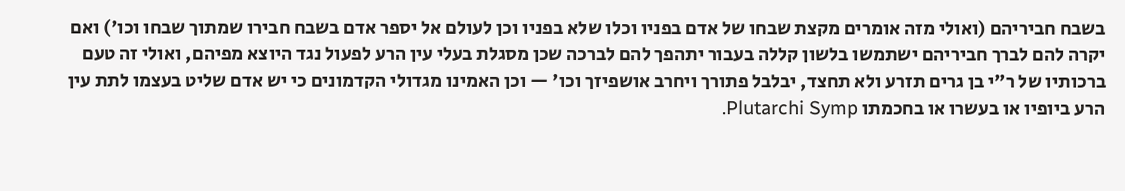בשבח חביריהם (ואולי מזה אומרים מקצת שבחו של אדם בפניו וכלו שלא בפניו וכן לעולם אל יספר אדם בשבח חבירו שמתוך שבחו וכו') ואם יקרה להם לברך חביריהם ישתמשו בלשון קללה בעבור יתהפך להם לברכה שכן מסגלת בעלי עין הרע לפעול נגד היוצא מפיהם, ואולי זה טעם ברכותיו של ר"י בן גרים תזרע ולא תחצד, יבלבל פתורך ויחרב אושפיזך וכו' — וכן האמינו מגדולי הקדמונים כי יש אדם שליט בעצמו לתת עין הרע ביופיו או בעשרו או בחכמתו Plutarchi Symp.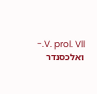V. prol. Vll.- ואלכסנדר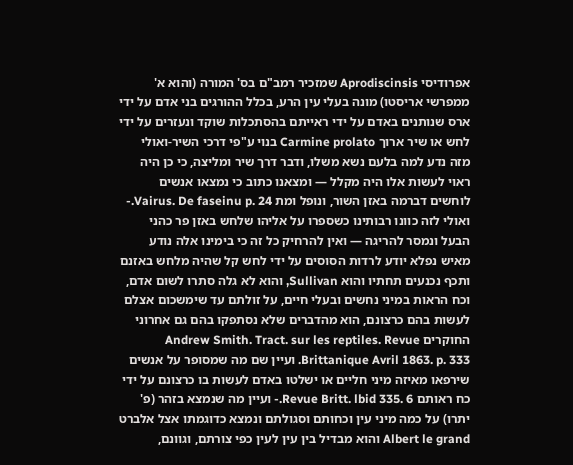אפרודיסי Aprodiscinsis שמזכיר רמב"ם בס' המורה (והוא א' ממפרשי אריסטו) מונה בעלי עין הרע, בכלל ההורגים בני אדם על ידי ארס שנותנים באדם על ידי ראייתם בהסתכלות שוקד ונעזרים על ידי לחש או שיר ארוך Carmine prolato בנוי ע"פי דרכי השיר-ואולי מזה נדע למה בלעם נשא משלו, ודבר דרך שיר ומליצה, כי כן היה ראוי לעשות אלו היה מקלל — ומצאנו כתוב כי נמצאו אנשים לוחשים דברמה באזן השור, ונופל ומת Vairus. De faseinu p. 24.- ואולי לזה כוונו רבותינו כשספרו על אליהו שלחש באזן פר כהני הבעל ונמסר להריגה — ואין להרחיק כל זה כי בימינו אלה נודע מאיש נפלא יודע לרדות הסוסים על ידי לחש קל שהיה מלחש באזנם ותכף נכנעים תחתיו והוא Sullivan, והוא לא גלה סתרו לשום אדם, וכח הראות במיני נחשים ובעלי חיים, על זולתם עד שימשכום אצלם לעשות בהם כרצונם, הוא מהדברים שלא נסתפקו בהם גם אחרוני החוקרים Andrew Smith. Tract. sur les reptiles. Revue Brittanique Avril 1863. p. 333. ועיין שם מה שמסופר על אנשים שירפאו מאיזה מיני חליים או ישלטו באדם לעשות בו כרצונם על ידי כח ראותם Revue Britt. lbid 335. 6.- ועיין מה שנמצא בזהר (פ' יתרו) על כמה מיני עין וכחותם וסגולתם ונמצא כדוגמתו אצל אלברט Albert le grand והוא מבדיל בין עין לעין כפי צורתם, וגוונם,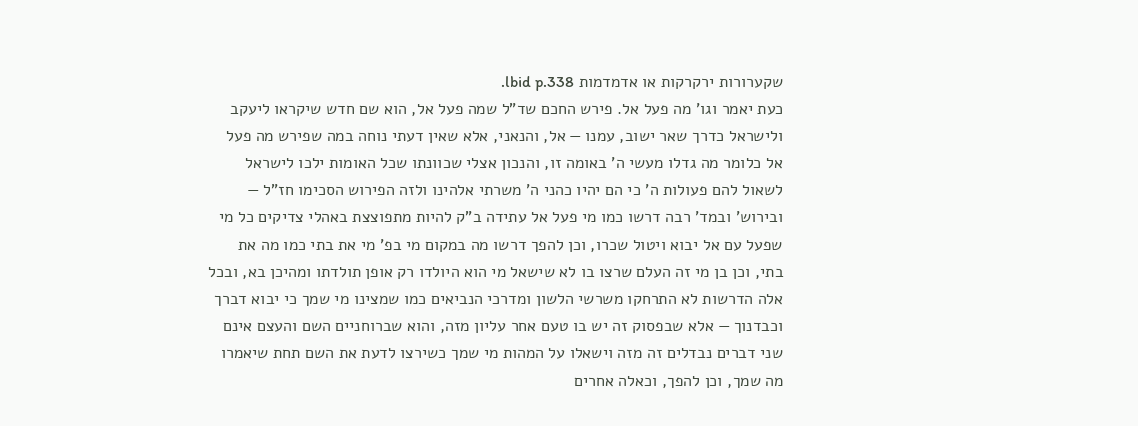שקערורות ירקרקות או אדמדמות lbid p.338.
כעת יאמר וגו' מה פעל אל. פירש החכם שד"ל שמה פעל אל, הוא שם חדש שיקראו ליעקב ולישראל כדרך שאר ישוב, עמנו — אל, והנאני, אלא שאין דעתי נוחה במה שפירש מה פעל אל כלומר מה גדלו מעשי ה' באומה זו, והנכון אצלי שכוונתו שכל האומות ילכו לישראל לשאול להם פעולות ה' כי הם יהיו כהני ה' משרתי אלהינו ולזה הפירוש הסכימו חז"ל — ובירוש' ובמד' רבה דרשו כמו מי פעל אל עתידה ב"ק להיות מתפוצצת באהלי צדיקים כל מי שפעל עם אל יבוא ויטול שכרו, וכן להפך דרשו מה במקום מי בפ' מי את בתי כמו מה את בתי, וכן בן מי זה העלם שרצו בו לא שישאל מי הוא היולדו רק אופן תולדתו ומהיכן בא, ובכל אלה הדרשות לא התרחקו משרשי הלשון ומדרכי הנביאים כמו שמצינו מי שמך כי יבוא דברך וכבדנוך — אלא שבפסוק זה יש בו טעם אחר עליון מזה, והוא שברוחניים השם והעצם אינם שני דברים נבדלים זה מזה וישאלו על המהות מי שמך כשירצו לדעת את השם תחת שיאמרו מה שמך, וכן להפך, וכאלה אחרים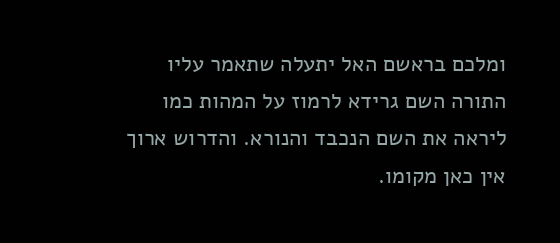ומלכם בראשם האל יתעלה שתאמר עליו התורה השם גרידא לרמוז על המהות כמו ליראה את השם הנכבד והנורא. והדרוש ארוך אין כאן מקומו.